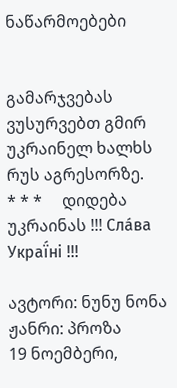ნაწარმოებები


გამარჯვებას ვუსურვებთ გმირ უკრაინელ ხალხს რუს აგრესორზე.     * * *     დიდება უკრაინას !!! Сла́ва Украї́ні !!!

ავტორი: ნუნუ ნონა
ჟანრი: პროზა
19 ნოემბერი,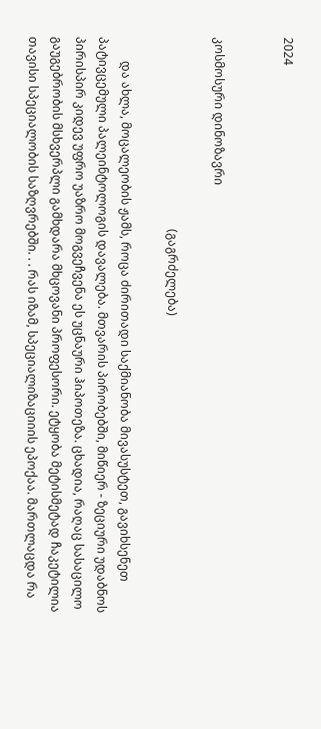2024


კოსმოსური დინოზავრი

                                                                (გაგრძელება)

        და ახლა, მოცალეობის ჟამს, როცა ძირითადი საქმიანობა მივასუსტეთ, გავიხსენეთ პატივცემული პალეინტოლოგის დავალება. მთვარის პირობებში, მიწიერ - ზეციური უდაბნოს პირისპირ კიდევ უფრო უაზრო მოგვეჩვენა ეს უცნაური ჰიპოთეზა. ცხადია, რაღაც სასაცილო გაუგებრობის მსხვერპლი გამხდარა მხცოვანი პროფესორი. ეტყობა მეტისმეტად ჩაკეტილია თავისი სპეციალობის საზღვრებში. . . რას იზამ, სპეციალიზაციიის ეპოქაა. მართლაცდა რა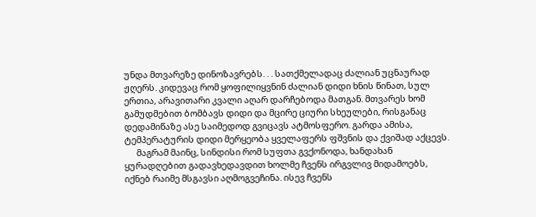უნდა მთვარეზე დინოზავრებს. . . სათქმელადაც ძალიან უცნაურად ჟღერს. კიდევაც რომ ყოფილიყვნინ ძალიან დიდი ხნის წინათ, სულ ერთია, არავითარი კვალი აღარ დარჩებოდა მათგან. მთვარეს ხომ გამუდმებით ბომბავს დიდი და მცირე ციური სხეულები, რისგანაც დედამიწაზე ასე საიმედოდ გვიცავს ატმოსფერო. გარდა ამისა, ტემპერატურის დიდი მერყეობა ყველაფერს ფშვნის და ქვიშად აქცევს.
      მაგრამ მაინც, სინდისი რომ სუფთა გვქონოდა, ხანდახან ყურადღებით გადავხედავდით ხოლმე ჩვენს ირგვლივ მიდამოებს, იქნებ რაიმე მსგავსი აღმოგვეჩინა. ისევ ჩვენს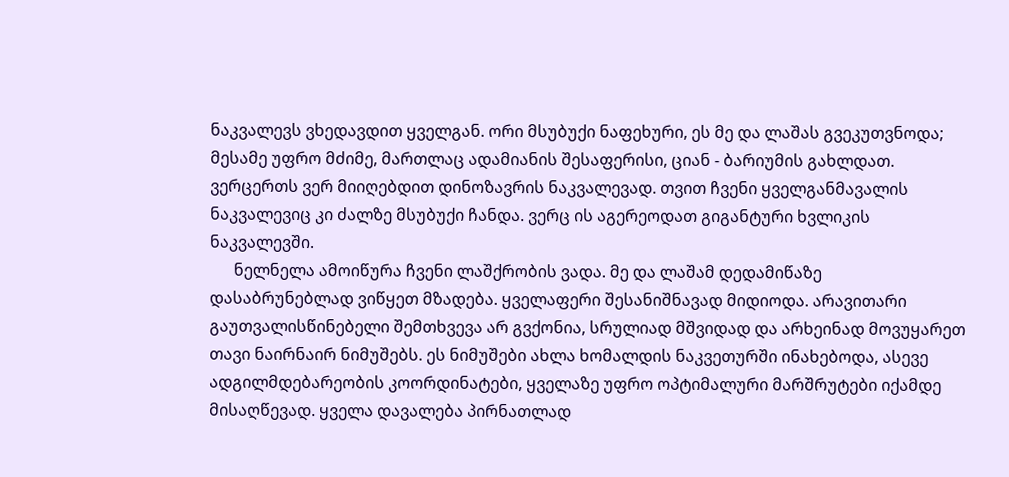ნაკვალევს ვხედავდით ყველგან. ორი მსუბუქი ნაფეხური, ეს მე და ლაშას გვეკუთვნოდა; მესამე უფრო მძიმე, მართლაც ადამიანის შესაფერისი, ციან - ბარიუმის გახლდათ. ვერცერთს ვერ მიიღებდით დინოზავრის ნაკვალევად. თვით ჩვენი ყველგანმავალის ნაკვალევიც კი ძალზე მსუბუქი ჩანდა. ვერც ის აგერეოდათ გიგანტური ხვლიკის ნაკვალევში.
      ნელნელა ამოიწურა ჩვენი ლაშქრობის ვადა. მე და ლაშამ დედამიწაზე დასაბრუნებლად ვიწყეთ მზადება. ყველაფერი შესანიშნავად მიდიოდა. არავითარი გაუთვალისწინებელი შემთხვევა არ გვქონია, სრულიად მშვიდად და არხეინად მოვუყარეთ თავი ნაირნაირ ნიმუშებს. ეს ნიმუშები ახლა ხომალდის ნაკვეთურში ინახებოდა, ასევე ადგილმდებარეობის კოორდინატები, ყველაზე უფრო ოპტიმალური მარშრუტები იქამდე მისაღწევად. ყველა დავალება პირნათლად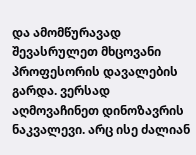და ამომწურავად შევასრულეთ მხცოვანი პროფესორის დავალების გარდა. ვერსად აღმოვაჩინეთ დინოზავრის ნაკვალევი. არც ისე ძალიან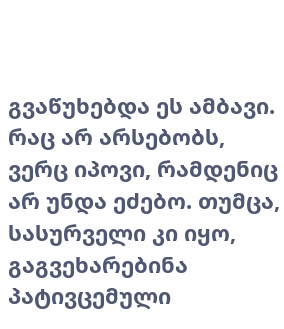გვაწუხებდა ეს ამბავი. რაც არ არსებობს, ვერც იპოვი, რამდენიც არ უნდა ეძებო. თუმცა, სასურველი კი იყო, გაგვეხარებინა პატივცემული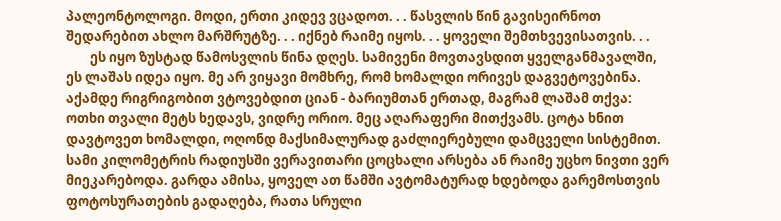პალეონტოლოგი. მოდი, ერთი კიდევ ვცადოთ. . . წასვლის წინ გავისეირნოთ შედარებით ახლო მარშრუტზე. . . იქნებ რაიმე იყოს. . . ყოველი შემთხვევისათვის. . .
        ეს იყო ზუსტად წამოსვლის წინა დღეს. სამივენი მოვთავსდით ყველგანმავალში, ეს ლაშას იდეა იყო. მე არ ვიყავი მომხრე, რომ ხომალდი ორივეს დაგვეტოვებინა. აქამდე რიგრიგობით ვტოვებდით ციან - ბარიუმთან ერთად, მაგრამ ლაშამ თქვა: ოთხი თვალი მეტს ხედავს, ვიდრე ორიო. მეც აღარაფერი მითქვამს. ცოტა ხნით დავტოვეთ ხომალდი, ოღონდ მაქსიმალურად გაძლიერებული დამცველი სისტემით. სამი კილომეტრის რადიუსში ვერავითარი ცოცხალი არსება ან რაიმე უცხო ნივთი ვერ მიეკარებოდა. გარდა ამისა, ყოველ ათ წამში ავტომატურად ხდებოდა გარემოსთვის ფოტოსურათების გადაღება, რათა სრული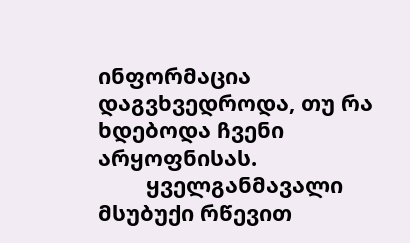ინფორმაცია დაგვხვედროდა, თუ რა ხდებოდა ჩვენი არყოფნისას.
        ყველგანმავალი  მსუბუქი რწევით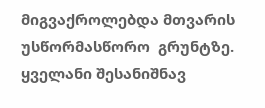მიგვაქროლებდა მთვარის უსწორმასწორო  გრუნტზე. ყველანი შესანიშნავ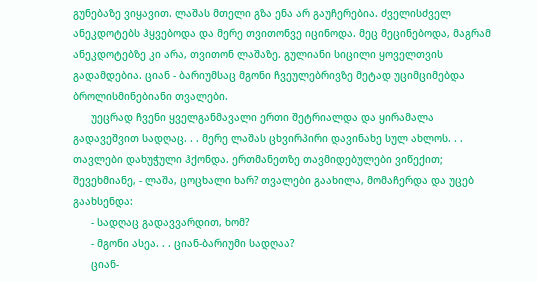გუნებაზე ვიყავით. ლაშას მთელი გზა ენა არ გაუჩერებია. ძველისძველ ანეკდოტებს ჰყვებოდა და მერე თვითონვე იცინოდა. მეც მეცინებოდა, მაგრამ ანეკდოტებზე კი არა, თვითონ ლაშაზე. გულიანი სიცილი ყოველთვის გადამდებია. ციან - ბარიუმსაც მგონი ჩვეულებრივზე მეტად უციმციმებდა ბროლისმინებიანი თვალები.
      უეცრად ჩვენი ყველგანმავალი ერთი შეტრიალდა და ყირამალა გადავეშვით სადღაც. . . მერე ლაშას ცხვირპირი დავინახე სულ ახლოს. . . თავლები დახუჭული ჰქონდა. ერთმანეთზე თავმიდებულები ვიწექით; შევეხმიანე, - ლაშა, ცოცხალი ხარ? თვალები გაახილა, მომაჩერდა და უცებ გაახსენდა:
      - სადღაც გადავვარდით, ხომ?
      - მგონი ასეა. . . ციან-ბარიუმი სადღაა?
      ციან-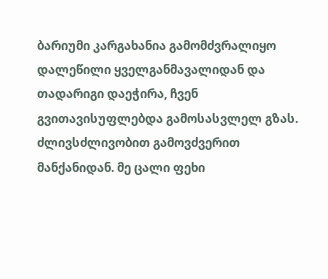ბარიუმი კარგახანია გამომძვრალიყო დალეწილი ყველგანმავალიდან და თადარიგი დაეჭირა, ჩვენ გვითავისუფლებდა გამოსასვლელ გზას. ძლივსძლივობით გამოვძვერით მანქანიდან. მე ცალი ფეხი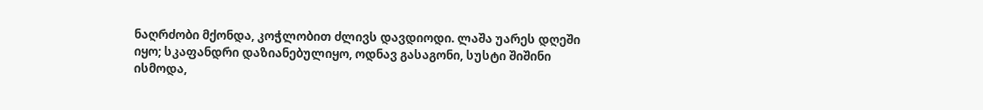ნაღრძობი მქონდა, კოჭლობით ძლივს დავდიოდი. ლაშა უარეს დღეში იყო; სკაფანდრი დაზიანებულიყო, ოდნავ გასაგონი, სუსტი შიშინი ისმოდა,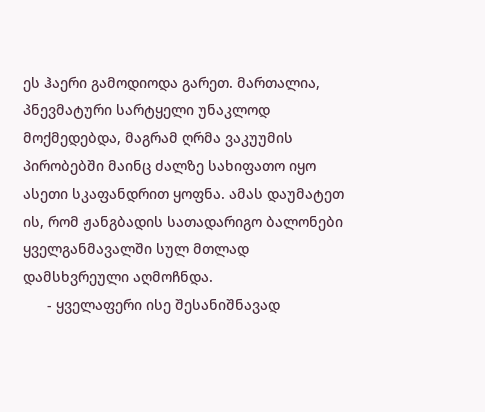ეს ჰაერი გამოდიოდა გარეთ. მართალია, პნევმატური სარტყელი უნაკლოდ მოქმედებდა, მაგრამ ღრმა ვაკუუმის პირობებში მაინც ძალზე სახიფათო იყო ასეთი სკაფანდრით ყოფნა. ამას დაუმატეთ ის, რომ ჟანგბადის სათადარიგო ბალონები ყველგანმავალში სულ მთლად დამსხვრეული აღმოჩნდა.
      - ყველაფერი ისე შესანიშნავად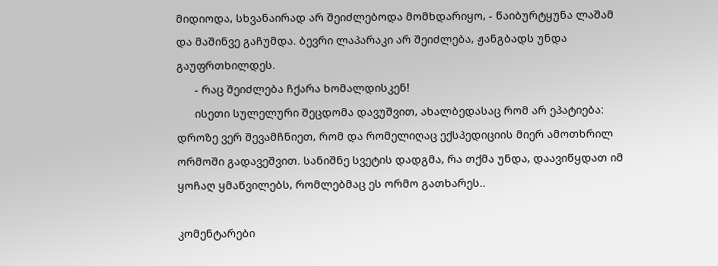მიდიოდა, სხვანაირად არ შეიძლებოდა მომხდარიყო, - წაიბურტყუნა ლაშამ და მაშინვე გაჩუმდა. ბევრი ლაპარაკი არ შეიძლება, ჟანგბადს უნდა გაუფრთხილდეს.
      - რაც შეიძლება ჩქარა ხომალდისკენ!
      ისეთი სულელური შეცდომა დავუშვით, ახალბედასაც რომ არ ეპატიება: დროზე ვერ შევამჩნიეთ, რომ და რომელიღაც ექსპედიციის მიერ ამოთხრილ ორმოში გადავეშვით. სანიშნე სვეტის დადგმა, რა თქმა უნდა, დაავიწყდათ იმ ყოჩაღ ყმაწვილებს, რომლებმაც ეს ორმო გათხარეს..

კომენტარები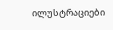ილუსტრაციები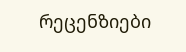რეცენზიები